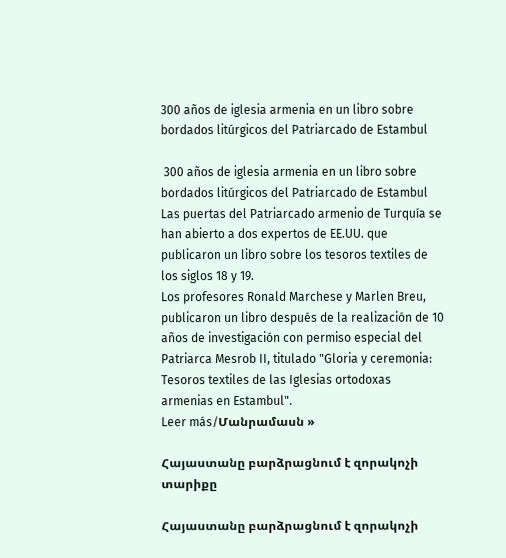300 años de iglesia armenia en un libro sobre bordados litúrgicos del Patriarcado de Estambul

 300 años de iglesia armenia en un libro sobre bordados litúrgicos del Patriarcado de Estambul Las puertas del Patriarcado armenio de Turquía se han abierto a dos expertos de EE.UU. que publicaron un libro sobre los tesoros textiles de los siglos 18 y 19.
Los profesores Ronald Marchese y Marlen Breu, publicaron un libro después de la realización de 10 años de investigación con permiso especial del Patriarca Mesrob II, titulado "Gloria y ceremonia: Tesoros textiles de las Iglesias ortodoxas armenias en Estambul".
Leer más/Մանրամասն »

Հայաստանը բարձրացնում է զորակոչի տարիքը

Հայաստանը բարձրացնում է զորակոչի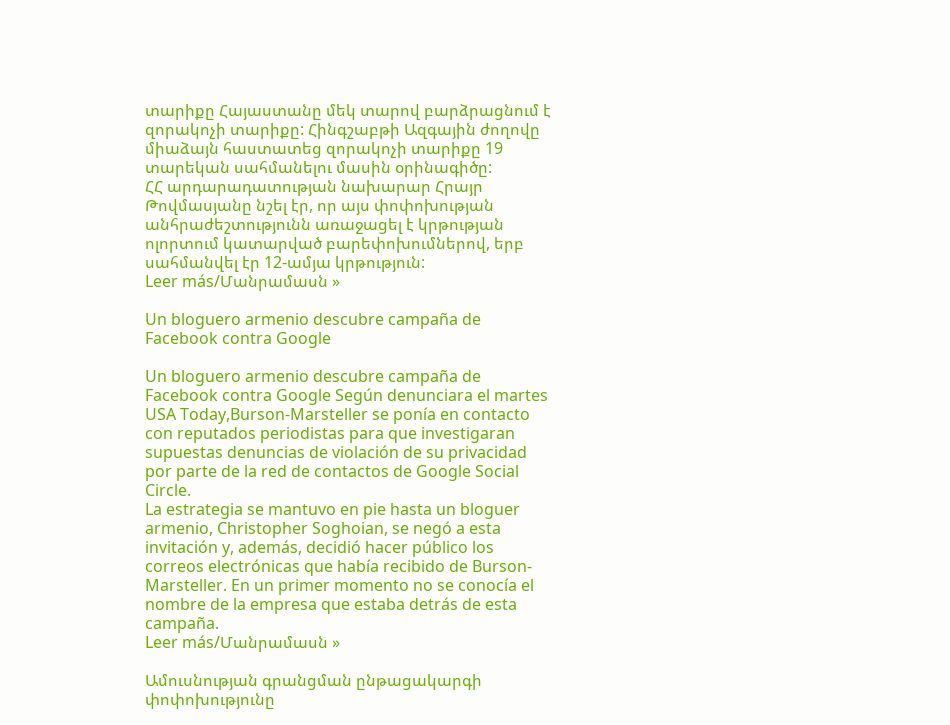տարիքը Հայաստանը մեկ տարով բարձրացնում է զորակոչի տարիքը: Հինգշաբթի Ազգային ժողովը միաձայն հաստատեց զորակոչի տարիքը 19 տարեկան սահմանելու մասին օրինագիծը:
ՀՀ արդարադատության նախարար Հրայր Թովմասյանը նշել էր, որ այս փոփոխության անհրաժեշտությունն առաջացել է կրթության ոլորտում կատարված բարեփոխումներով, երբ սահմանվել էր 12-ամյա կրթություն:
Leer más/Մանրամասն »

Un bloguero armenio descubre campaña de Facebook contra Google

Un bloguero armenio descubre campaña de Facebook contra Google Según denunciara el martes USA Today,Burson-Marsteller se ponía en contacto con reputados periodistas para que investigaran supuestas denuncias de violación de su privacidad por parte de la red de contactos de Google Social Circle.
La estrategia se mantuvo en pie hasta un bloguer armenio, Christopher Soghoian, se negó a esta invitación y, además, decidió hacer público los correos electrónicas que había recibido de Burson-Marsteller. En un primer momento no se conocía el nombre de la empresa que estaba detrás de esta campaña.
Leer más/Մանրամասն »

Ամուսնության գրանցման ընթացակարգի փոփոխությունը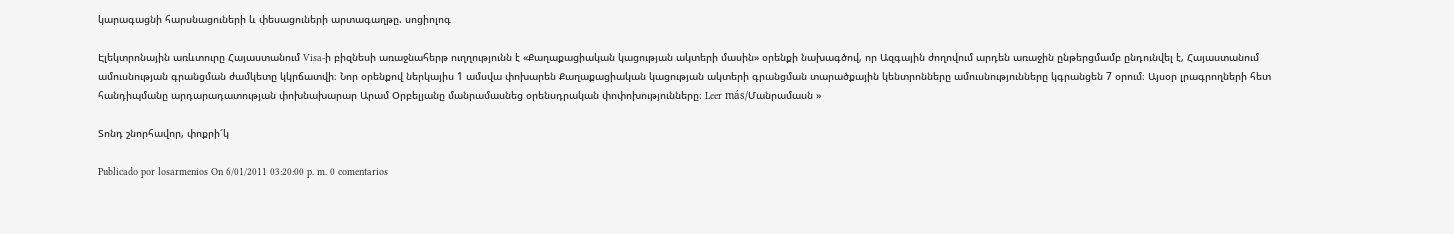կարագացնի հարսնացուների և փեսացուների արտագաղթը. սոցիոլոգ

Էլեկտրոնային առևտուրը Հայաստանում Visa-ի բիզնեսի առաջնահերթ ուղղությունն է «Քաղաքացիական կացության ակտերի մասին» օրենքի նախագծով, որ Ազգային ժողովում արդեն առաջին ընթերցմամբ ընդունվել է, Հայաստանում ամուսնության գրանցման ժամկետը կկրճատվի։ Նոր օրենքով ներկայիս 1 ամսվա փոխարեն Քաղաքացիական կացության ակտերի գրանցման տարածքային կենտրոնները ամուսնությունները կգրանցեն 7 օրում։ Այսօր լրագրողների հետ հանդիպմանը արդարադատության փոխնախարար Արամ Օրբելյանը մանրամասնեց օրենսդրական փոփոխությունները։ Leer más/Մանրամասն »

Տոնդ շնորհավոր, փոքրի՜կ

Publicado por losarmenios On 6/01/2011 03:20:00 p. m. 0 comentarios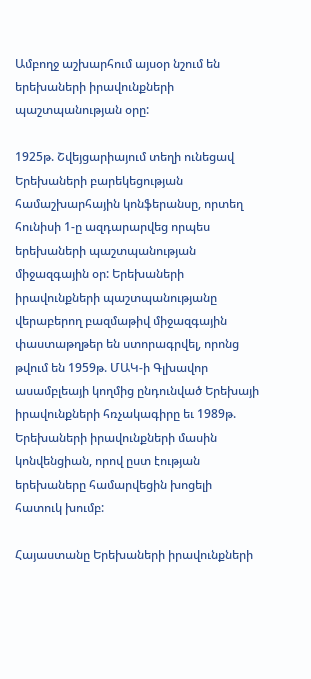Ամբողջ աշխարհում այսօր նշում են երեխաների իրավունքների պաշտպանության օրը:

1925թ. Շվեյցարիայում տեղի ունեցավ Երեխաների բարեկեցության համաշխարհային կոնֆերանսը, որտեղ հունիսի 1-ը ազդարարվեց որպես երեխաների պաշտպանության միջազգային օր: Երեխաների իրավունքների պաշտպանությանը վերաբերող բազմաթիվ միջազգային փաստաթղթեր են ստորագրվել, որոնց թվում են 1959թ. ՄԱԿ-ի Գլխավոր ասամբլեայի կողմից ընդունված Երեխայի իրավունքների հռչակագիրը եւ 1989թ. Երեխաների իրավունքների մասին կոնվենցիան, որով ըստ էության երեխաները համարվեցին խոցելի հատուկ խումբ:

Հայաստանը Երեխաների իրավունքների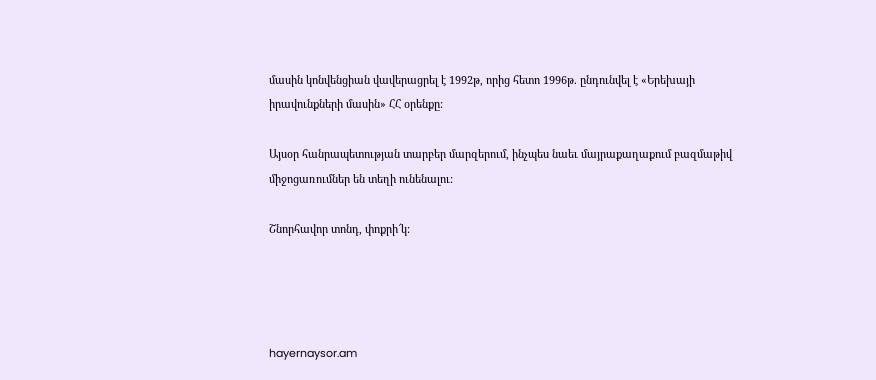մասին կոնվենցիան վավերացրել է 1992թ, որից հետո 1996թ. ընդունվել է «Երեխայի իրավունքների մասին» ՀՀ օրենքը:

Այսօր հանրապետության տարբեր մարզերում, ինչպես նաեւ մայրաքաղաքում բազմաթիվ միջոցառումներ են տեղի ունենալու:

Շնորհավոր տոնդ, փոքրի՜կ:




hayernaysor.am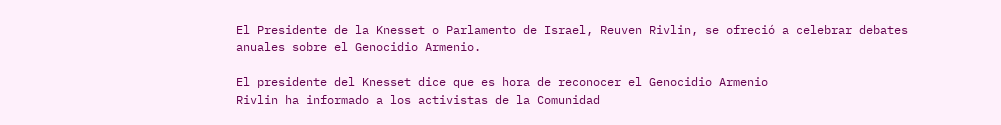El Presidente de la Knesset o Parlamento de Israel, Reuven Rivlin, se ofreció a celebrar debates anuales sobre el Genocidio Armenio.

El presidente del Knesset dice que es hora de reconocer el Genocidio Armenio
Rivlin ha informado a los activistas de la Comunidad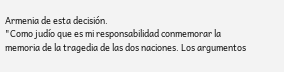Armenia de esta decisión.
"Como judío que es mi responsabilidad conmemorar la memoria de la tragedia de las dos naciones. Los argumentos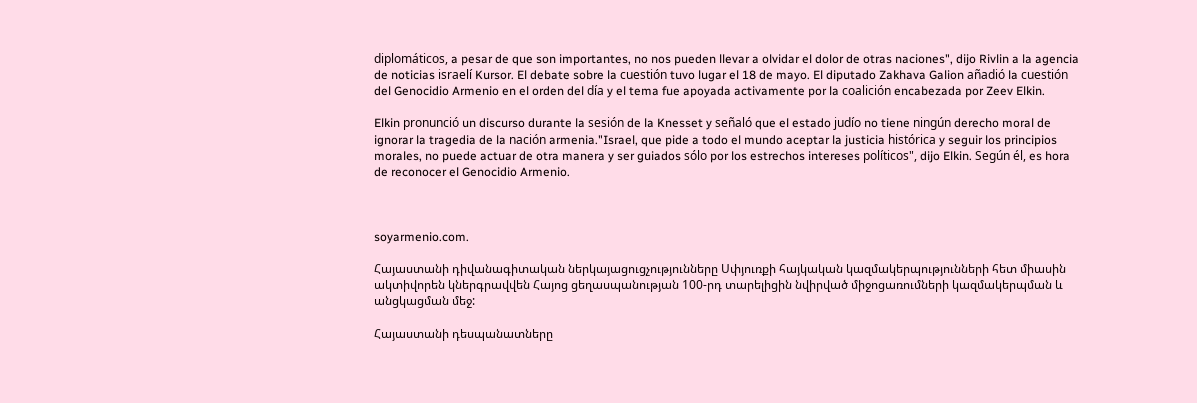diplomáticos, a pesar de que son importantes, no nos pueden llevar a olvidar el dolor de otras naciones", dijo Rivlin a la agencia de noticias israelí Kursor. El debate sobre la cuestión tuvo lugar el 18 de mayo. El diputado Zakhava Galion añadió la cuestión del Genocidio Armenio en el orden del día y el tema fue apoyada activamente por la coalición encabezada por Zeev Elkin.

Elkin pronunció un discurso durante la sesión de la Knesset y señaló que el estado judío no tiene ningún derecho moral de ignorar la tragedia de la nación armenia."Israel, que pide a todo el mundo aceptar la justicia histórica y seguir los principios morales, no puede actuar de otra manera y ser guiados sólo por los estrechos intereses políticos", dijo Elkin. Según él, es hora de reconocer el Genocidio Armenio.



soyarmenio.com.

Հայաստանի դիվանագիտական ներկայացուցչությունները Սփյուռքի հայկական կազմակերպությունների հետ միասին ակտիվորեն կներգրավվեն Հայոց ցեղասպանության 100-րդ տարելիցին նվիրված միջոցառումների կազմակերպման և անցկացման մեջ:

Հայաստանի դեսպանատները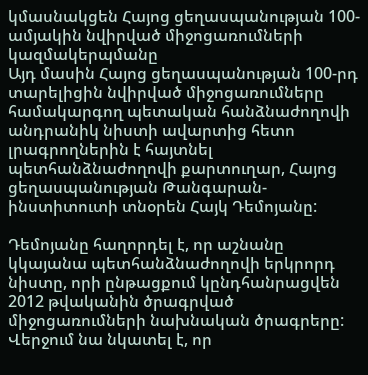կմասնակցեն Հայոց ցեղասպանության 100-ամյակին նվիրված միջոցառումների կազմակերպմանը
Այդ մասին Հայոց ցեղասպանության 100-րդ տարելիցին նվիրված միջոցառումները համակարգող պետական հանձնաժողովի անդրանիկ նիստի ավարտից հետո լրագրողներին է հայտնել պետհանձնաժողովի քարտուղար, Հայոց ցեղասպանության Թանգարան-ինստիտուտի տնօրեն Հայկ Դեմոյանը:

Դեմոյանը հաղորդել է, որ աշնանը կկայանա պետհանձնաժողովի երկրորդ նիստը, որի ընթացքում կընդհանրացվեն 2012 թվականին ծրագրված միջոցառումների նախնական ծրագրերը: Վերջում նա նկատել է, որ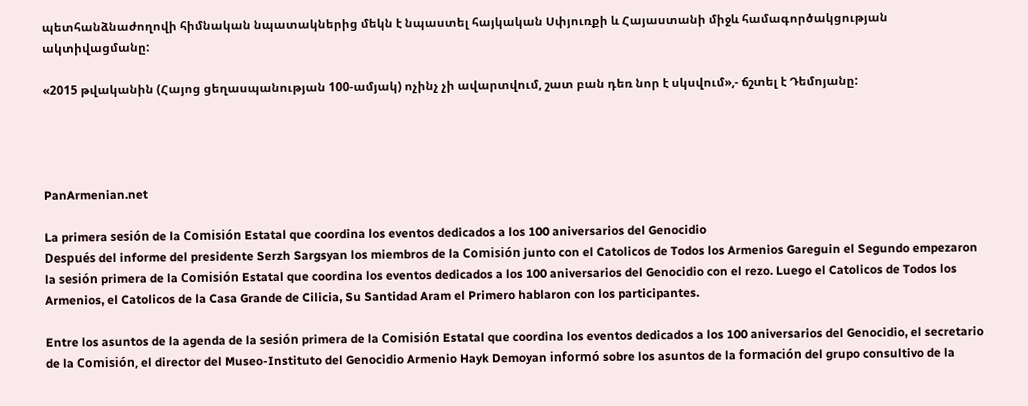պետհանձնաժողովի հիմնական նպատակներից մեկն է նպաստել հայկական Սփյուռքի և Հայաստանի միջև համագործակցության ակտիվացմանը:

«2015 թվականին (Հայոց ցեղասպանության 100-ամյակ) ոչինչ չի ավարտվում, շատ բան դեռ նոր է սկսվում»,- ճշտել է Դեմոյանը:




PanArmenian.net

La primera sesión de la Comisión Estatal que coordina los eventos dedicados a los 100 aniversarios del Genocidio
Después del informe del presidente Serzh Sargsyan los miembros de la Comisión junto con el Catolicos de Todos los Armenios Gareguin el Segundo empezaron la sesión primera de la Comisión Estatal que coordina los eventos dedicados a los 100 aniversarios del Genocidio con el rezo. Luego el Catolicos de Todos los Armenios, el Catolicos de la Casa Grande de Cilicia, Su Santidad Aram el Primero hablaron con los participantes.

Entre los asuntos de la agenda de la sesión primera de la Comisión Estatal que coordina los eventos dedicados a los 100 aniversarios del Genocidio, el secretario de la Comisión, el director del Museo-Instituto del Genocidio Armenio Hayk Demoyan informó sobre los asuntos de la formación del grupo consultivo de la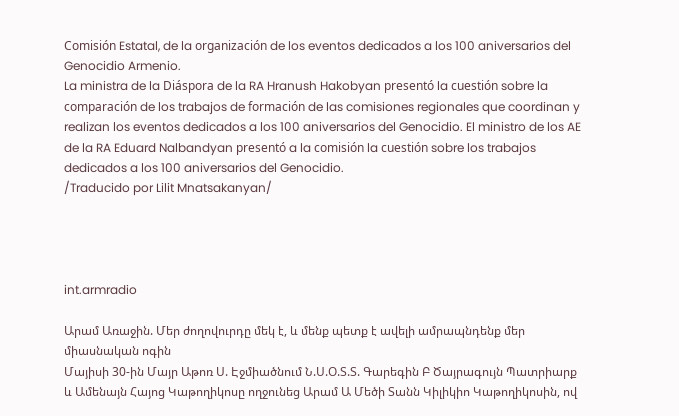Comisión Estatal, de la organización de los eventos dedicados a los 100 aniversarios del Genocidio Armenio.
La ministra de la Diáspora de la RA Hranush Hakobyan presentó la cuestión sobre la comparación de los trabajos de formación de las comisiones regionales que coordinan y realizan los eventos dedicados a los 100 aniversarios del Genocidio. El ministro de los AE de la RA Eduard Nalbandyan presentó a la comisión la cuestión sobre los trabajos dedicados a los 100 aniversarios del Genocidio.
/Traducido por Lilit Mnatsakanyan/




int.armradio

Արամ Առաջին. Մեր ժողովուրդը մեկ է, և մենք պետք է ավելի ամրապնդենք մեր միասնական ոգին
Մայիսի 30-ին Մայր Աթոռ Ս. Էջմիածնում Ն.Ս.Օ.Տ.Տ. Գարեգին Բ Ծայրագույն Պատրիարք և Ամենայն Հայոց Կաթողիկոսը ողջունեց Արամ Ա Մեծի Տանն Կիլիկիո Կաթողիկոսին, ով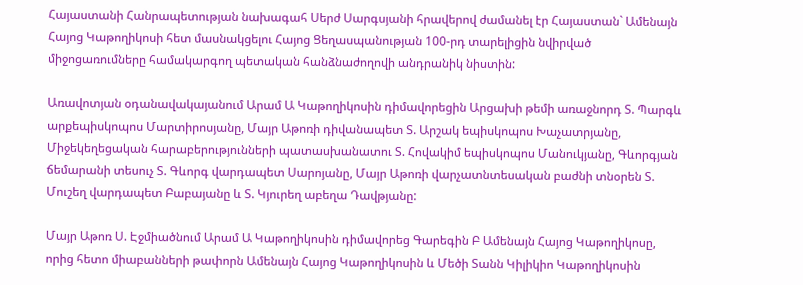Հայաստանի Հանրապետության նախագահ Սերժ Սարգսյանի հրավերով ժամանել էր Հայաստան` Ամենայն Հայոց Կաթողիկոսի հետ մասնակցելու Հայոց Ցեղասպանության 100-րդ տարելիցին նվիրված միջոցառումները համակարգող պետական հանձնաժողովի անդրանիկ նիստին:

Առավոտյան օդանավակայանում Արամ Ա Կաթողիկոսին դիմավորեցին Արցախի թեմի առաջնորդ Տ. Պարգև արքեպիսկոպոս Մարտիրոսյանը, Մայր Աթոռի դիվանապետ Տ. Արշակ եպիսկոպոս Խաչատրյանը, Միջեկեղեցական հարաբերությունների պատասխանատու Տ. Հովակիմ եպիսկոպոս Մանուկյանը, Գևորգյան ճեմարանի տեսուչ Տ. Գևորգ վարդապետ Սարոյանը, Մայր Աթոռի վարչատնտեսական բաժնի տնօրեն Տ. Մուշեղ վարդապետ Բաբայանը և Տ. Կյուրեղ աբեղա Դավթյանը:

Մայր Աթոռ Ս. Էջմիածնում Արամ Ա Կաթողիկոսին դիմավորեց Գարեգին Բ Ամենայն Հայոց Կաթողիկոսը, որից հետո միաբանների թափորն Ամենայն Հայոց Կաթողիկոսին և Մեծի Տանն Կիլիկիո Կաթողիկոսին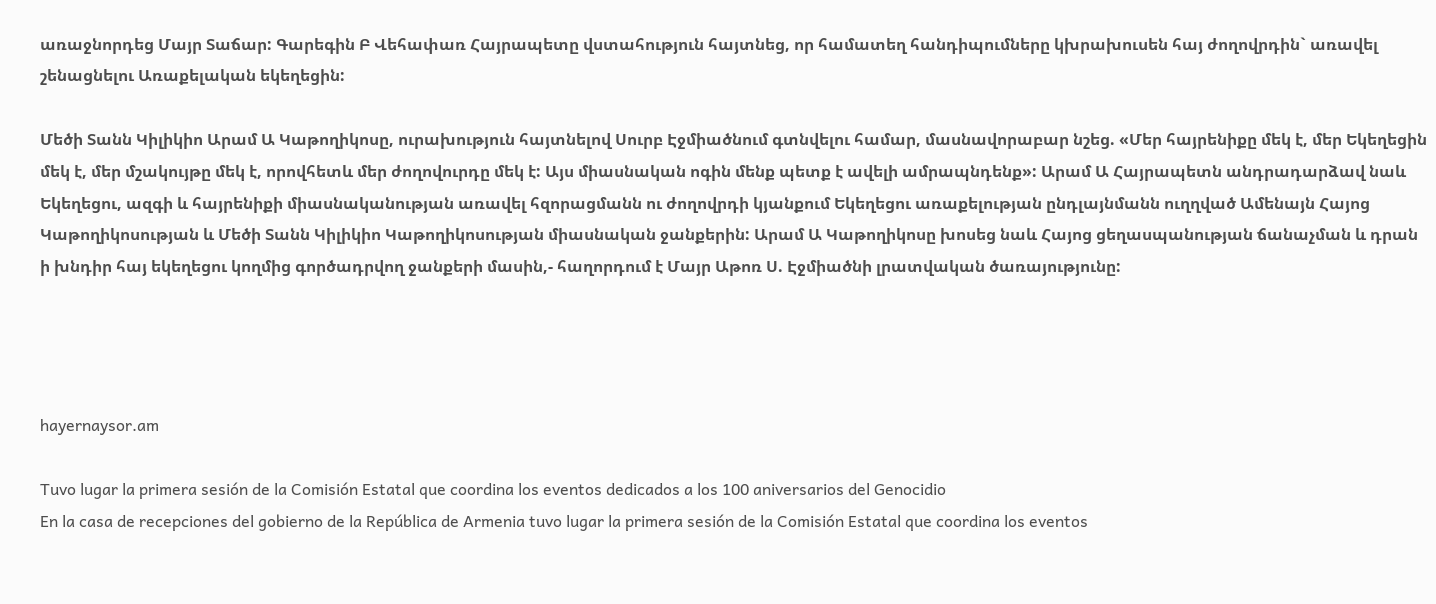առաջնորդեց Մայր Տաճար: Գարեգին Բ Վեհափառ Հայրապետը վստահություն հայտնեց, որ համատեղ հանդիպումները կխրախուսեն հայ ժողովրդին` առավել շենացնելու Առաքելական եկեղեցին:

Մեծի Տանն Կիլիկիո Արամ Ա Կաթողիկոսը, ուրախություն հայտնելով Սուրբ Էջմիածնում գտնվելու համար, մասնավորաբար նշեց. «Մեր հայրենիքը մեկ է, մեր Եկեղեցին մեկ է, մեր մշակույթը մեկ է, որովհետև մեր ժողովուրդը մեկ է: Այս միասնական ոգին մենք պետք է ավելի ամրապնդենք»: Արամ Ա Հայրապետն անդրադարձավ նաև Եկեղեցու, ազգի և հայրենիքի միասնականության առավել հզորացմանն ու ժողովրդի կյանքում Եկեղեցու առաքելության ընդլայնմանն ուղղված Ամենայն Հայոց Կաթողիկոսության և Մեծի Տանն Կիլիկիո Կաթողիկոսության միասնական ջանքերին: Արամ Ա Կաթողիկոսը խոսեց նաև Հայոց ցեղասպանության ճանաչման և դրան ի խնդիր հայ եկեղեցու կողմից գործադրվող ջանքերի մասին,- հաղորդում է Մայր Աթոռ Ս. Էջմիածնի լրատվական ծառայությունը:




hayernaysor.am

Tuvo lugar la primera sesión de la Comisión Estatal que coordina los eventos dedicados a los 100 aniversarios del Genocidio
En la casa de recepciones del gobierno de la República de Armenia tuvo lugar la primera sesión de la Comisión Estatal que coordina los eventos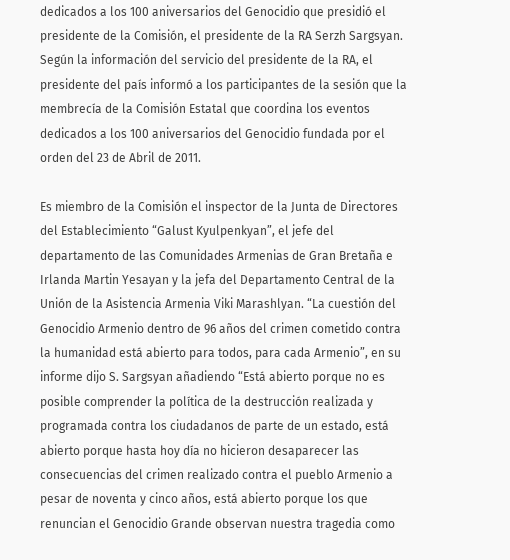dedicados a los 100 aniversarios del Genocidio que presidió el presidente de la Comisión, el presidente de la RA Serzh Sargsyan. Según la información del servicio del presidente de la RA, el presidente del país informó a los participantes de la sesión que la membrecía de la Comisión Estatal que coordina los eventos dedicados a los 100 aniversarios del Genocidio fundada por el orden del 23 de Abril de 2011.

Es miembro de la Comisión el inspector de la Junta de Directores del Establecimiento “Galust Kyulpenkyan”, el jefe del departamento de las Comunidades Armenias de Gran Bretaña e Irlanda Martin Yesayan y la jefa del Departamento Central de la Unión de la Asistencia Armenia Viki Marashlyan. “La cuestión del Genocidio Armenio dentro de 96 años del crimen cometido contra la humanidad está abierto para todos, para cada Armenio”, en su informe dijo S. Sargsyan añadiendo “Está abierto porque no es posible comprender la política de la destrucción realizada y programada contra los ciudadanos de parte de un estado, está abierto porque hasta hoy día no hicieron desaparecer las consecuencias del crimen realizado contra el pueblo Armenio a pesar de noventa y cinco años, está abierto porque los que renuncian el Genocidio Grande observan nuestra tragedia como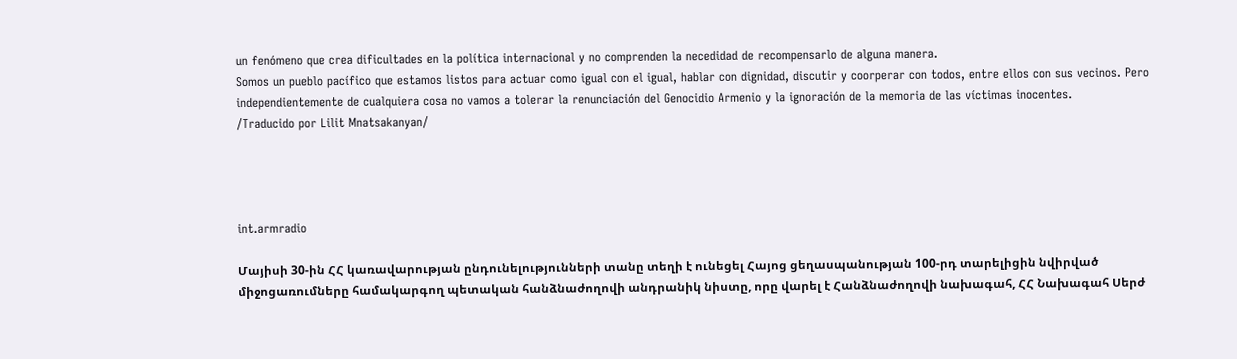un fenómeno que crea dificultades en la política internacional y no comprenden la necedidad de recompensarlo de alguna manera.
Somos un pueblo pacífico que estamos listos para actuar como igual con el igual, hablar con dignidad, discutir y coorperar con todos, entre ellos con sus vecinos. Pero independientemente de cualquiera cosa no vamos a tolerar la renunciación del Genocidio Armenio y la ignoración de la memoria de las víctimas inocentes.
/Traducido por Lilit Mnatsakanyan/




int.armradio

Մայիսի 30-ին ՀՀ կառավարության ընդունելությունների տանը տեղի է ունեցել Հայոց ցեղասպանության 100-րդ տարելիցին նվիրված միջոցառումները համակարգող պետական հանձնաժողովի անդրանիկ նիստը, որը վարել է Հանձնաժողովի նախագահ, ՀՀ Նախագահ Սերժ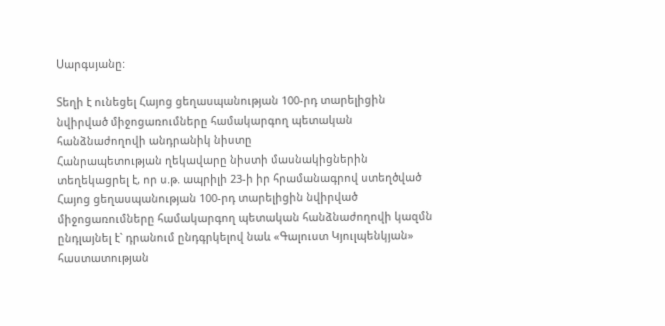Սարգսյանը:

Տեղի է ունեցել Հայոց ցեղասպանության 100-րդ տարելիցին նվիրված միջոցառումները համակարգող պետական հանձնաժողովի անդրանիկ նիստը
Հանրապետության ղեկավարը նիստի մասնակիցներին տեղեկացրել է, որ ս.թ. ապրիլի 23-ի իր հրամանագրով ստեղծված Հայոց ցեղասպանության 100-րդ տարելիցին նվիրված միջոցառումները համակարգող պետական հանձնաժողովի կազմն ընդլայնել է` դրանում ընդգրկելով նաև «Գալուստ Կյուլպենկյան» հաստատության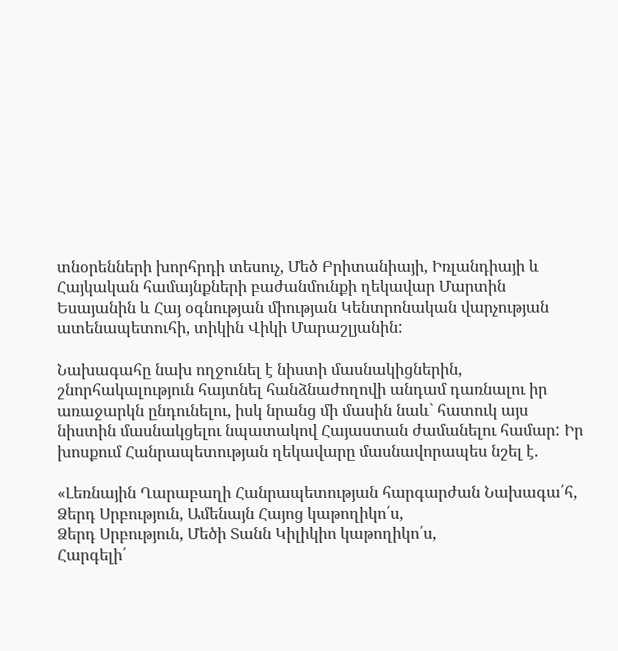տնօրենների խորհրդի տեսուչ, Մեծ Բրիտանիայի, Իռլանդիայի և Հայկական համայնքների բաժանմունքի ղեկավար Մարտին Եսայանին և Հայ օգնության միության Կենտրոնական վարչության ատենապետուհի, տիկին Վիկի Մարաշլյանին:

Նախագահը նախ ողջունել է նիստի մասնակիցներին, շնորհակալություն հայտնել հանձնաժողովի անդամ դառնալու իր առաջարկն ընդունելու, իսկ նրանց մի մասին նաև` հատուկ այս նիստին մասնակցելու նպատակով Հայաստան ժամանելու համար: Իր խոսքում Հանրապետության ղեկավարը մասնավորապես նշել է.

«Լեռնային Ղարաբաղի Հանրապետության հարգարժան Նախագա՛հ,
Ձերդ Սրբություն, Ամենայն Հայոց կաթողիկո՛ս,
Ձերդ Սրբություն, Մեծի Տանն Կիլիկիո կաթողիկո՛ս,
Հարգելի՛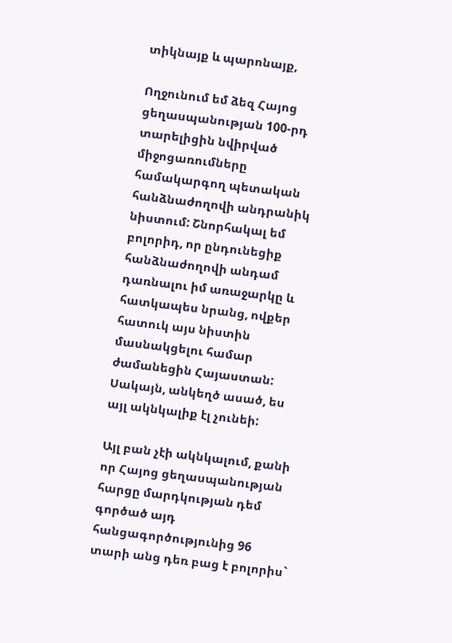տիկնայք և պարոնայք,

Ողջունում եմ ձեզ Հայոց ցեղասպանության 100-րդ տարելիցին նվիրված միջոցառումները համակարգող պետական հանձնաժողովի անդրանիկ նիստում: Շնորհակալ եմ բոլորիդ, որ ընդունեցիք հանձնաժողովի անդամ դառնալու իմ առաջարկը և հատկապես նրանց, ովքեր հատուկ այս նիստին մասնակցելու համար ժամանեցին Հայաստան: Սակայն, անկեղծ ասած, ես այլ ակնկալիք էլ չունեի:

Այլ բան չէի ակնկալում, քանի որ Հայոց ցեղասպանության հարցը մարդկության դեմ գործած այդ հանցագործությունից 96 տարի անց դեռ բաց է բոլորիս`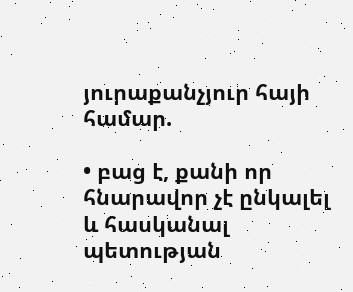յուրաքանչյուր հայի համար.

• բաց է, քանի որ հնարավոր չէ ընկալել և հասկանալ պետության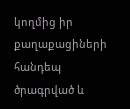կողմից իր քաղաքացիների հանդեպ ծրագրված և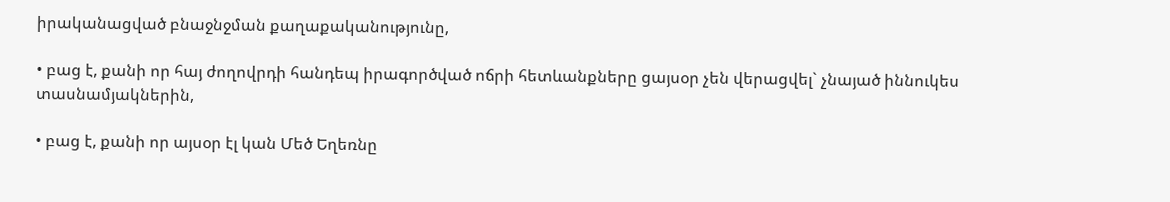իրականացված բնաջնջման քաղաքականությունը,

• բաց է, քանի որ հայ ժողովրդի հանդեպ իրագործված ոճրի հետևանքները ցայսօր չեն վերացվել` չնայած իննուկես տասնամյակներին,

• բաց է, քանի որ այսօր էլ կան Մեծ Եղեռնը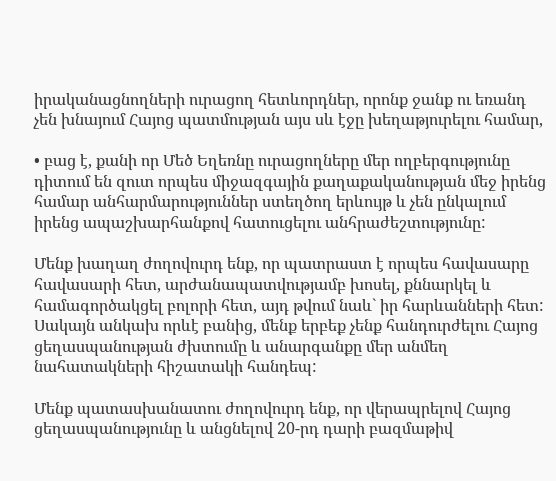իրականացնողների ուրացող հետևորդներ, որոնք ջանք ու եռանդ չեն խնայում Հայոց պատմության այս սև էջը խեղաթյուրելու համար,

• բաց է, քանի որ Մեծ Եղեռնը ուրացողները մեր ողբերգությունը դիտում են զուտ որպես միջազգային քաղաքականության մեջ իրենց համար անհարմարություններ ստեղծող երևույթ և չեն ընկալում իրենց ապաշխարհանքով հատուցելու անհրաժեշտությունը:

Մենք խաղաղ ժողովուրդ ենք, որ պատրաստ է որպես հավասարը հավասարի հետ, արժանապատվությամբ խոսել, քննարկել և համագործակցել բոլորի հետ, այդ թվում նաև` իր հարևանների հետ: Սակայն անկախ որևէ բանից, մենք երբեք չենք հանդուրժելու Հայոց ցեղասպանության ժխտումը և անարգանքը մեր անմեղ նահատակների հիշատակի հանդեպ:

Մենք պատասխանատու ժողովուրդ ենք, որ վերապրելով Հայոց ցեղասպանությունը և անցնելով 20-րդ դարի բազմաթիվ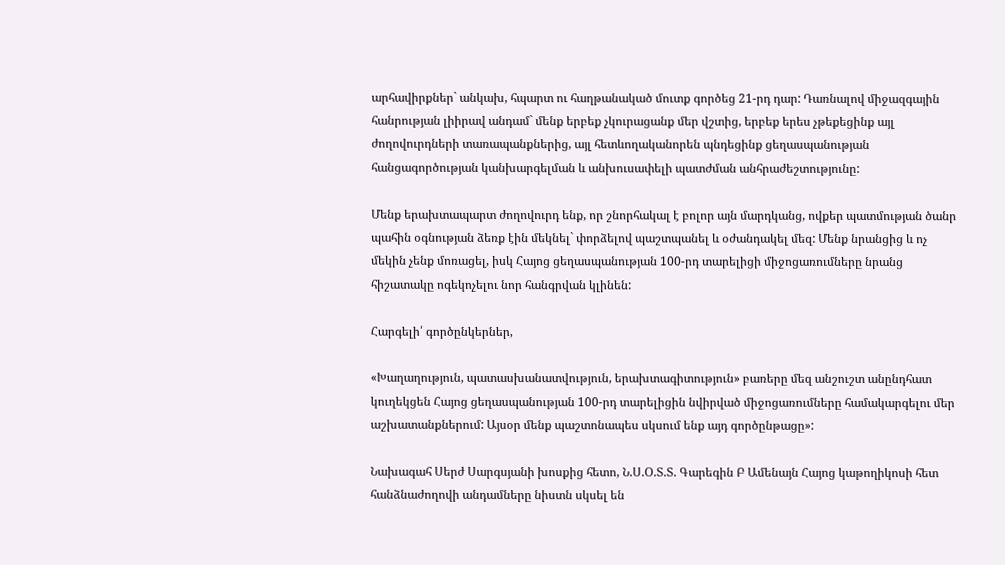արհավիրքներ` անկախ, հպարտ ու հաղթանակած մուտք գործեց 21-րդ դար: Դառնալով միջազգային հանրության լիիրավ անդամ` մենք երբեք չկուրացանք մեր վշտից, երբեք երես չթեքեցինք այլ ժողովուրդների տառապանքներից, այլ հետևողականորեն պնդեցինք ցեղասպանության հանցագործության կանխարգելման և անխուսափելի պատժման անհրաժեշտությունը:

Մենք երախտապարտ ժողովուրդ ենք, որ շնորհակալ է բոլոր այն մարդկանց, ովքեր պատմության ծանր պահին օգնության ձեռք էին մեկնել` փորձելով պաշտպանել և օժանդակել մեզ: Մենք նրանցից և ոչ մեկին չենք մոռացել, իսկ Հայոց ցեղասպանության 100-րդ տարելիցի միջոցառումները նրանց հիշատակը ոգեկոչելու նոր հանգրվան կլինեն:

Հարգելի՛ գործընկերներ,

«Խաղաղություն, պատասխանատվություն, երախտագիտություն» բառերը մեզ անշուշտ անընդհատ կուղեկցեն Հայոց ցեղասպանության 100-րդ տարելիցին նվիրված միջոցառումները համակարգելու մեր աշխատանքներում: Այսօր մենք պաշտոնապես սկսում ենք այդ գործընթացը»:

Նախագահ Սերժ Սարգսյանի խոսքից հետո, Ն.Ս.Օ.Տ.Տ. Գարեգին Բ Ամենայն Հայոց կաթողիկոսի հետ հանձնաժողովի անդամները նիստն սկսել են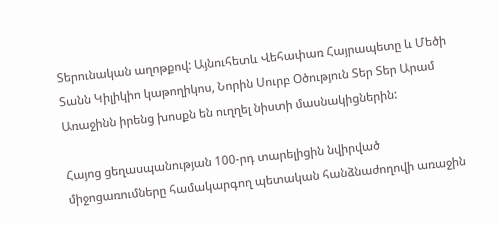Տերունական աղոթքով: Այնուհետև Վեհափառ Հայրապետը և Մեծի Տանն Կիլիկիո կաթողիկոս, Նորին Սուրբ Օծություն Տեր Տեր Արամ Առաջինն իրենց խոսքն են ուղղել նիստի մասնակիցներին:

Հայոց ցեղասպանության 100-րդ տարելիցին նվիրված միջոցառումները համակարգող պետական հանձնաժողովի առաջին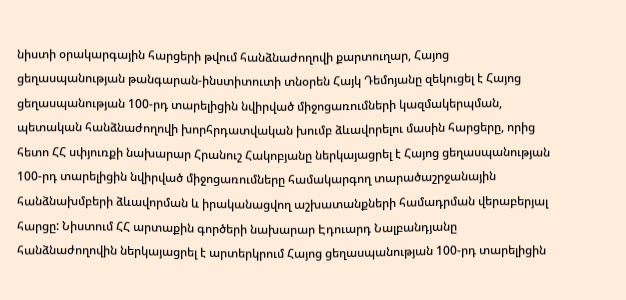նիստի օրակարգային հարցերի թվում հանձնաժողովի քարտուղար, Հայոց ցեղասպանության թանգարան-ինստիտուտի տնօրեն Հայկ Դեմոյանը զեկուցել է Հայոց ցեղասպանության 100-րդ տարելիցին նվիրված միջոցառումների կազմակերպման, պետական հանձնաժողովի խորհրդատվական խումբ ձևավորելու մասին հարցերը, որից հետո ՀՀ սփյուռքի նախարար Հրանուշ Հակոբյանը ներկայացրել է Հայոց ցեղասպանության 100-րդ տարելիցին նվիրված միջոցառումները համակարգող տարածաշրջանային հանձնախմբերի ձևավորման և իրականացվող աշխատանքների համադրման վերաբերյալ հարցը: Նիստում ՀՀ արտաքին գործերի նախարար Էդուարդ Նալբանդյանը հանձնաժողովին ներկայացրել է արտերկրում Հայոց ցեղասպանության 100-րդ տարելիցին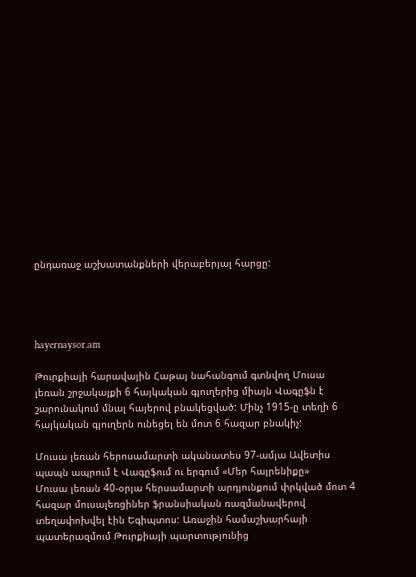ընդառաջ աշխատանքների վերաբերյալ հարցը:




hayernaysor.am

Թուրքիայի հարավային Հաթայ նահանգում գտնվող Մուսա լեռան շրջակայքի 6 հայկական գյուղերից միայն Վագըֆն է շարունակում մնալ հայերով բնակեցված: Մինչ 1915-ը տեղի 6 հայկական գյուղերն ունեցել են մոտ 6 հազար բնակիչ:

Մուսա լեռան հերոսամարտի ականատես 97-ամյա Ավետիս պապն ապրում է Վագըֆում ու երգում «Մեր հայրենիքը»
Մուսա լեռան 40-օրյա հերսամարտի արդյունքում փրկված մոտ 4 հազար մուսալեռցիներ ֆրանսիական ռազմանավերով տեղափոխվել էին Եգիպտոս: Առաջին համաշխարհայի պատերազմում Թուրքիայի պարտությունից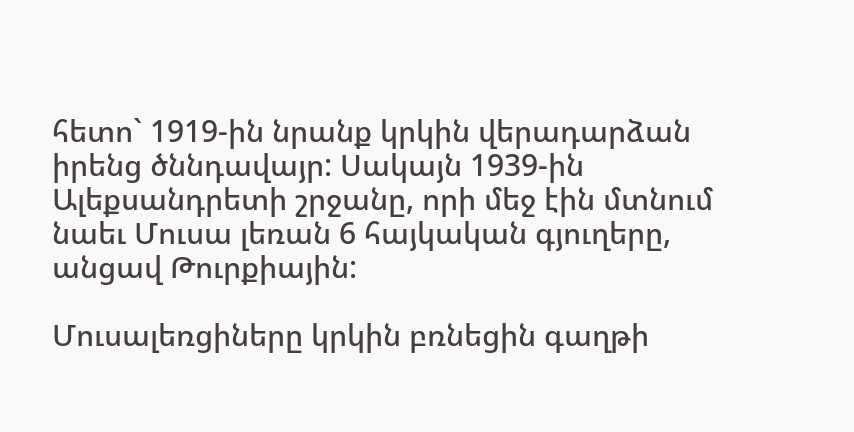հետո` 1919-ին նրանք կրկին վերադարձան իրենց ծննդավայր: Սակայն 1939-ին Ալեքսանդրետի շրջանը, որի մեջ էին մտնում նաեւ Մուսա լեռան 6 հայկական գյուղերը, անցավ Թուրքիային:

Մուսալեռցիները կրկին բռնեցին գաղթի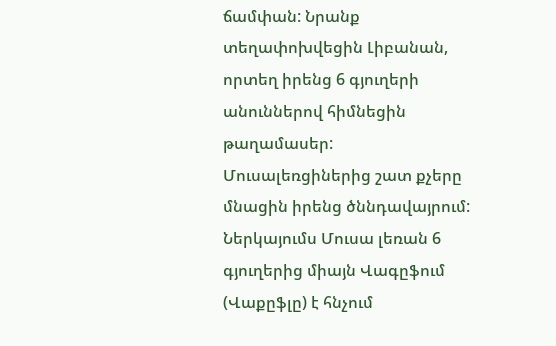ճամփան: Նրանք տեղափոխվեցին Լիբանան,
որտեղ իրենց 6 գյուղերի անուններով հիմնեցին թաղամասեր:
Մուսալեռցիներից շատ քչերը մնացին իրենց ծննդավայրում: Ներկայումս Մուսա լեռան 6 գյուղերից միայն Վագըֆում (Վաքըֆլը) է հնչում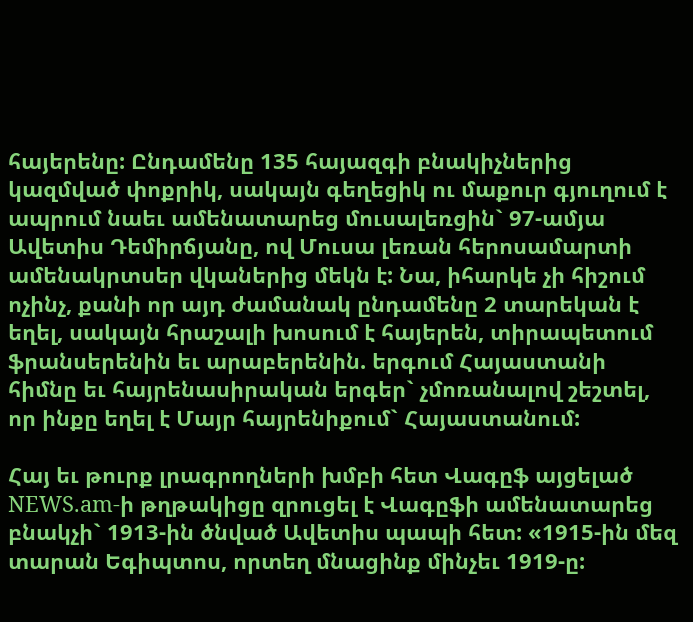հայերենը: Ընդամենը 135 հայազգի բնակիչներից կազմված փոքրիկ, սակայն գեղեցիկ ու մաքուր գյուղում է ապրում նաեւ ամենատարեց մուսալեռցին` 97-ամյա Ավետիս Դեմիրճյանը, ով Մուսա լեռան հերոսամարտի ամենակրտսեր վկաներից մեկն է: Նա, իհարկե չի հիշում ոչինչ, քանի որ այդ ժամանակ ընդամենը 2 տարեկան է եղել, սակայն հրաշալի խոսում է հայերեն, տիրապետում ֆրանսերենին եւ արաբերենին. երգում Հայաստանի հիմնը եւ հայրենասիրական երգեր` չմոռանալով շեշտել, որ ինքը եղել է Մայր հայրենիքում` Հայաստանում:

Հայ եւ թուրք լրագրողների խմբի հետ Վագըֆ այցելած NEWS.am-ի թղթակիցը զրուցել է Վագըֆի ամենատարեց բնակչի` 1913-ին ծնված Ավետիս պապի հետ: «1915-ին մեզ տարան Եգիպտոս, որտեղ մնացինք մինչեւ 1919-ը: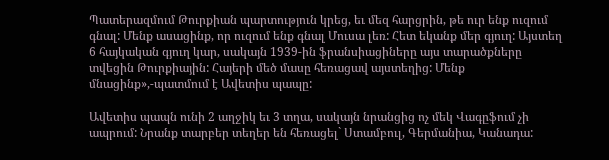Պատերազմում Թուրքիան պարտություն կրեց, եւ մեզ հարցրին, թե ուր ենք ուզում գնալ: Մենք ասացինք, որ ուզում ենք գնալ Մուսա լեռ: Հետ եկանք մեր գյուղ: Այստեղ 6 հայկական գյուղ կար, սակայն 1939-ին ֆրանսիացիները այս տարածքները տվեցին Թուրքիային: Հայերի մեծ մասը հեռացավ այստեղից: Մենք մնացինք»,-պատմում է Ավետիս պապը:

Ավետիս պապն ունի 2 աղջիկ եւ 3 տղա, սակայն նրանցից ոչ մեկ Վագըֆում չի ապրում: Նրանք տարբեր տեղեր են հեռացել` Ստամբուլ, Գերմանիա, Կանադա: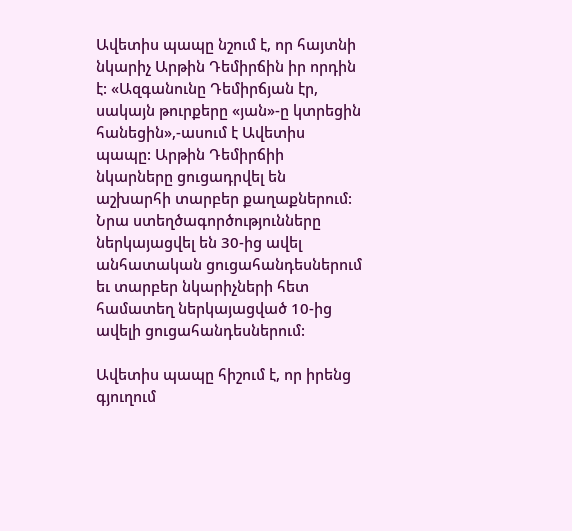Ավետիս պապը նշում է, որ հայտնի նկարիչ Արթին Դեմիրճին իր որդին է: «Ազգանունը Դեմիրճյան էր, սակայն թուրքերը «յան»-ը կտրեցին հանեցին»,-ասում է Ավետիս պապը: Արթին Դեմիրճիի նկարները ցուցադրվել են աշխարհի տարբեր քաղաքներում: Նրա ստեղծագործությունները ներկայացվել են 30-ից ավել անհատական ցուցահանդեսներում եւ տարբեր նկարիչների հետ համատեղ ներկայացված 10-ից ավելի ցուցահանդեսներում:

Ավետիս պապը հիշում է, որ իրենց գյուղում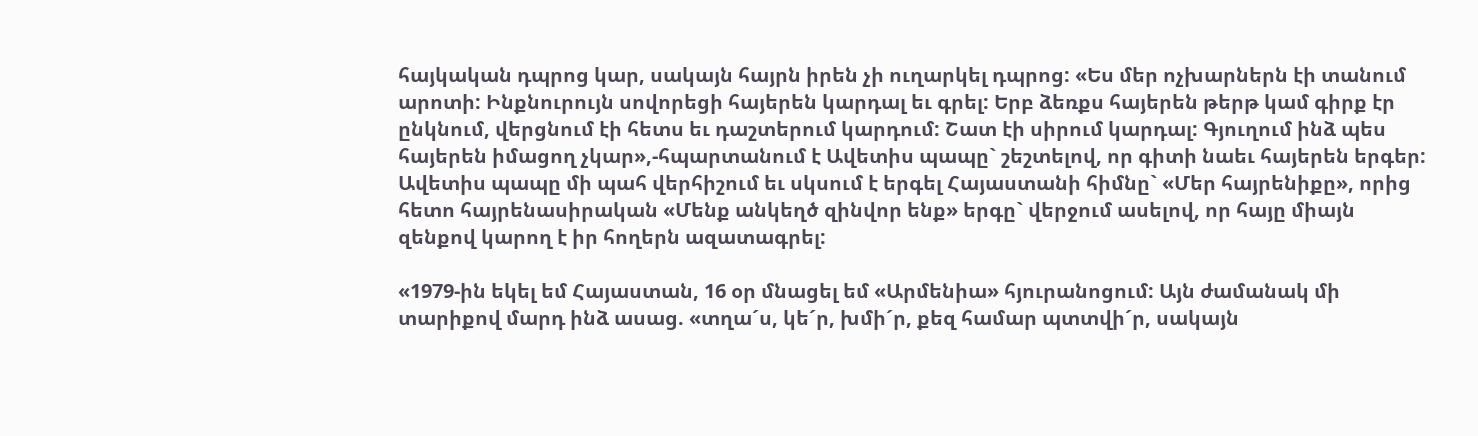հայկական դպրոց կար, սակայն հայրն իրեն չի ուղարկել դպրոց: «Ես մեր ոչխարներն էի տանում արոտի: Ինքնուրույն սովորեցի հայերեն կարդալ եւ գրել: Երբ ձեռքս հայերեն թերթ կամ գիրք էր ընկնում, վերցնում էի հետս եւ դաշտերում կարդում: Շատ էի սիրում կարդալ: Գյուղում ինձ պես հայերեն իմացող չկար»,-հպարտանում է Ավետիս պապը` շեշտելով, որ գիտի նաեւ հայերեն երգեր: Ավետիս պապը մի պահ վերհիշում եւ սկսում է երգել Հայաստանի հիմնը` «Մեր հայրենիքը», որից հետո հայրենասիրական «Մենք անկեղծ զինվոր ենք» երգը` վերջում ասելով, որ հայը միայն զենքով կարող է իր հողերն ազատագրել:

«1979-ին եկել եմ Հայաստան, 16 օր մնացել եմ «Արմենիա» հյուրանոցում: Այն ժամանակ մի տարիքով մարդ ինձ ասաց. «տղա´ս, կե´ր, խմի´ր, քեզ համար պտտվի´ր, սակայն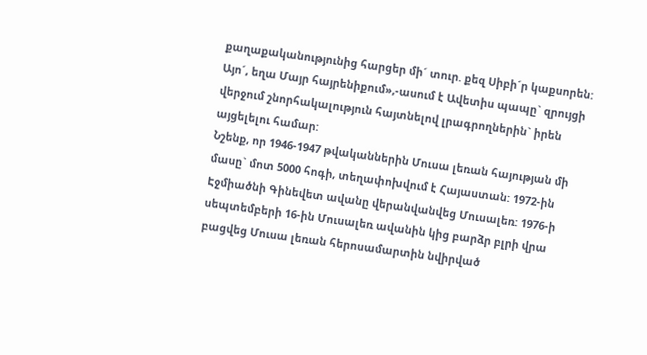քաղաքականությունից հարցեր մի´ տուր. քեզ Սիբի´ր կաքսորեն: Այո´, եղա Մայր հայրենիքում»,-ասում է Ավետիս պապը` զրույցի վերջում շնորհակալություն հայտնելով լրագրողներին` իրեն այցելելու համար:
Նշենք, որ 1946-1947 թվականներին Մուսա լեռան հայության մի մասը` մոտ 5000 հոգի, տեղափոխվում է Հայաստան: 1972-ին Էջմիածնի Գինեվետ ավանը վերանվանվեց Մուսալեռ: 1976-ի սեպտեմբերի 16-ին Մուսալեռ ավանին կից բարձր բլրի վրա բացվեց Մուսա լեռան հերոսամարտին նվիրված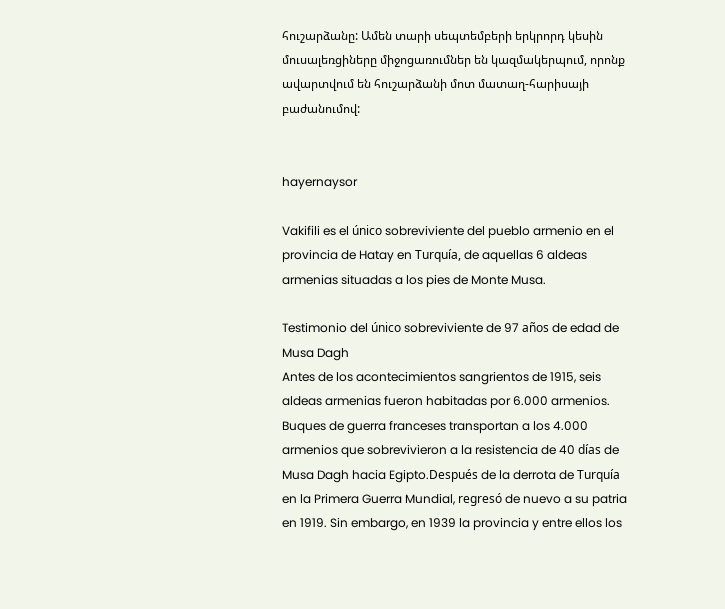հուշարձանը: Ամեն տարի սեպտեմբերի երկրորդ կեսին մուսալեռցիները միջոցառումներ են կազմակերպում, որոնք ավարտվում են հուշարձանի մոտ մատաղ-հարիսայի բաժանումով:


hayernaysor

Vakifili es el único sobreviviente del pueblo armenio en el provincia de Hatay en Turquía, de aquellas 6 aldeas armenias situadas a los pies de Monte Musa.

Testimonio del único sobreviviente de 97 años de edad de Musa Dagh
Antes de los acontecimientos sangrientos de 1915, seis aldeas armenias fueron habitadas por 6.000 armenios. Buques de guerra franceses transportan a los 4.000 armenios que sobrevivieron a la resistencia de 40 días de Musa Dagh hacia Egipto.Después de la derrota de Turquía en la Primera Guerra Mundial, regresó de nuevo a su patria en 1919. Sin embargo, en 1939 la provincia y entre ellos los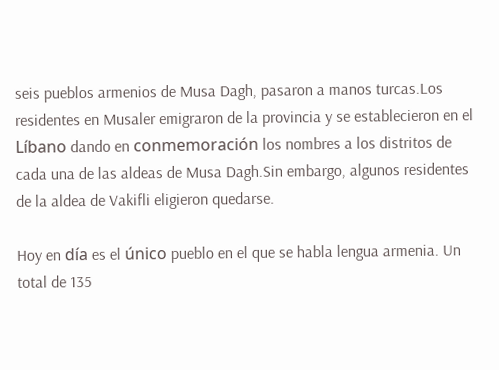seis pueblos armenios de Musa Dagh, pasaron a manos turcas.Los residentes en Musaler emigraron de la provincia y se establecieron en el Líbano dando en conmemoración los nombres a los distritos de cada una de las aldeas de Musa Dagh.Sin embargo, algunos residentes de la aldea de Vakifli eligieron quedarse.

Hoy en día es el único pueblo en el que se habla lengua armenia. Un total de 135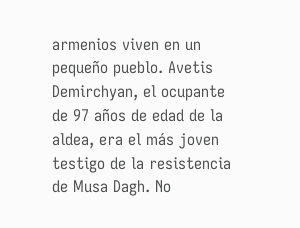armenios viven en un pequeño pueblo. Avetis Demirchyan, el ocupante de 97 años de edad de la aldea, era el más joven testigo de la resistencia de Musa Dagh. No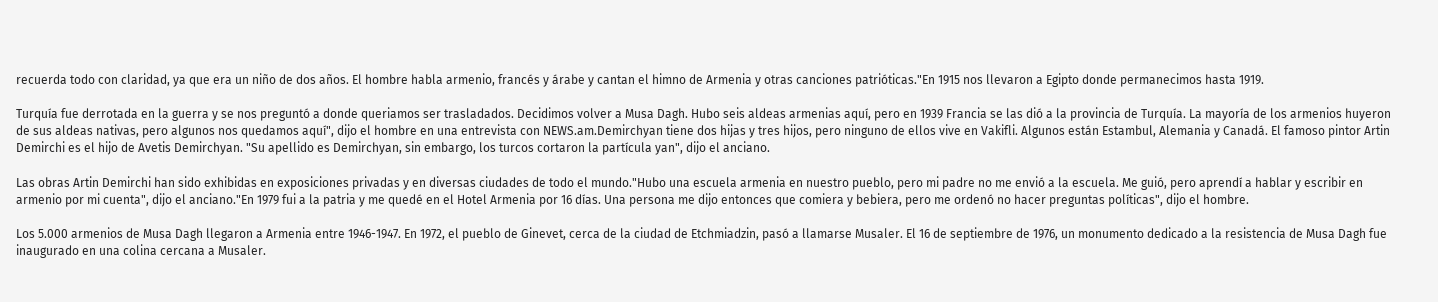recuerda todo con claridad, ya que era un niño de dos años. El hombre habla armenio, francés y árabe y cantan el himno de Armenia y otras canciones patrióticas."En 1915 nos llevaron a Egipto donde permanecimos hasta 1919.

Turquía fue derrotada en la guerra y se nos preguntó a donde queriamos ser trasladados. Decidimos volver a Musa Dagh. Hubo seis aldeas armenias aquí, pero en 1939 Francia se las dió a la provincia de Turquía. La mayoría de los armenios huyeron de sus aldeas nativas, pero algunos nos quedamos aquí", dijo el hombre en una entrevista con NEWS.am.Demirchyan tiene dos hijas y tres hijos, pero ninguno de ellos vive en Vakifli. Algunos están Estambul, Alemania y Canadá. El famoso pintor Artin Demirchi es el hijo de Avetis Demirchyan. "Su apellido es Demirchyan, sin embargo, los turcos cortaron la partícula yan", dijo el anciano.

Las obras Artin Demirchi han sido exhibidas en exposiciones privadas y en diversas ciudades de todo el mundo."Hubo una escuela armenia en nuestro pueblo, pero mi padre no me envió a la escuela. Me guió, pero aprendí a hablar y escribir en armenio por mi cuenta", dijo el anciano."En 1979 fui a la patria y me quedé en el Hotel Armenia por 16 días. Una persona me dijo entonces que comiera y bebiera, pero me ordenó no hacer preguntas políticas", dijo el hombre.

Los 5.000 armenios de Musa Dagh llegaron a Armenia entre 1946-1947. En 1972, el pueblo de Ginevet, cerca de la ciudad de Etchmiadzin, pasó a llamarse Musaler. El 16 de septiembre de 1976, un monumento dedicado a la resistencia de Musa Dagh fue inaugurado en una colina cercana a Musaler.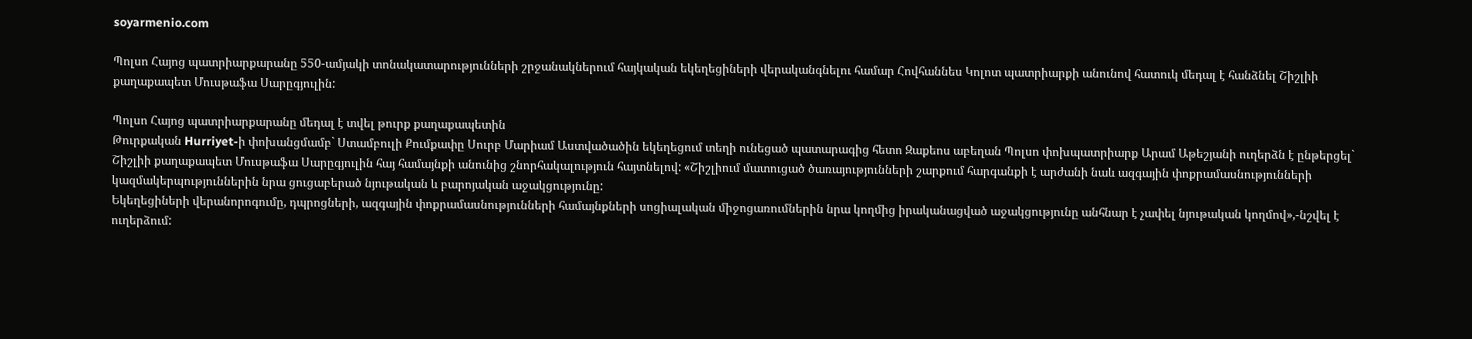soyarmenio.com

Պոլսո Հայոց պատրիարքարանը 550-ամյակի տոնակատարությունների շրջանակներում հայկական եկեղեցիների վերականգնելու համար Հովհաննես Կոլոտ պատրիարքի անունով հատուկ մեդալ է հանձնել Շիշլիի քաղաքապետ Մուսթաֆա Սարըգյուլին:

Պոլսո Հայոց պատրիարքարանը մեդալ է տվել թուրք քաղաքապետին
Թուրքական Hurriyet-ի փոխանցմամբ` Ստամբուլի Քումքափը Սուրբ Մարիամ Աստվածածին եկեղեցում տեղի ունեցած պատարագից հետո Զաքեոս աբեղան Պոլսո փոխպատրիարք Արամ Աթեշյանի ուղերձն է ընթերցել` Շիշլիի քաղաքապետ Մուսթաֆա Սարըգյուլին հայ համայնքի անունից շնորհակալություն հայտնելով: «Շիշլիում մատուցած ծառայությունների շարքում հարգանքի է արժանի նաև ազգային փոքրամասնությունների կազմակերպություններին նրա ցուցաբերած նյութական և բարոյական աջակցությունը:
Եկեղեցիների վերանորոգումը, դպրոցների, ազգային փոքրամասնությունների համայնքների սոցիալական միջոցառումներին նրա կողմից իրականացված աջակցությունը անհնար է չափել նյութական կողմով»,-նշվել է ուղերձում: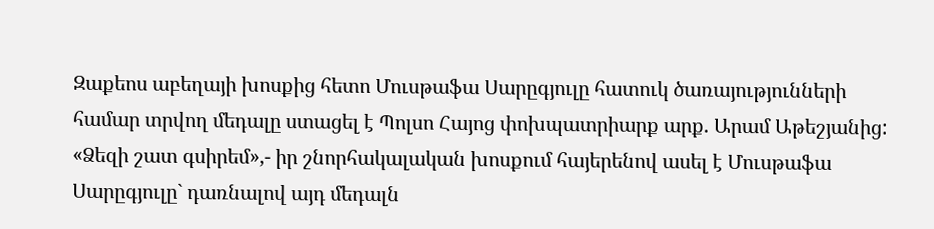Զաքեոս աբեղայի խոսքից հետո Մուսթաֆա Սարըգյուլը հատուկ ծառայությունների համար տրվող մեդալը ստացել է Պոլսո Հայոց փոխպատրիարք արք. Արամ Աթեշյանից: «Ձեզի շատ գսիրեմ»,- իր շնորհակալական խոսքում հայերենով ասել է Մուսթաֆա Սարըգյուլը` դառնալով այդ մեդալն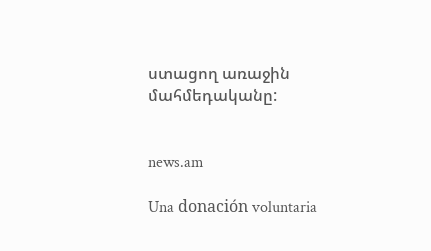ստացող առաջին մահմեդականը:


news.am

Una donación voluntaria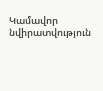Կամավոր նվիրատվություն